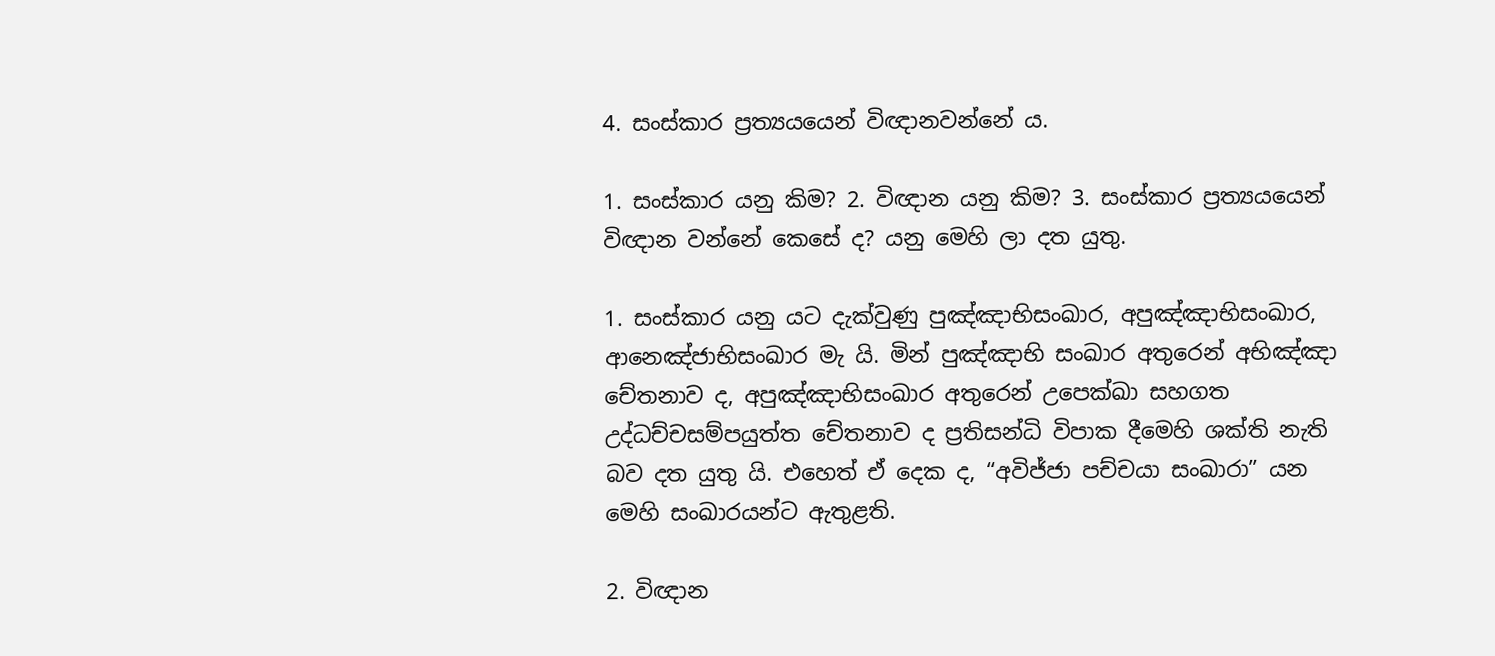4. සංස්කාර ප්‍රත්‍යයයෙන් විඥානවන්නේ ය.

1. සංස්කාර යනු කිම? 2. විඥාන යනු කිම? 3. සංස්කාර ප්‍රත්‍යයයෙන් විඥාන වන්නේ කෙසේ ද? යනු මෙහි ලා දත යුතු.

1. සංස්කාර යනු යට දැක්වුණු පුඤ්ඤාභිසංඛාර, අපුඤ්ඤාභිසංඛාර, ආනෙඤ්ජාභිසංඛාර මැ යි. මින් පුඤ්ඤාභි සංඛාර අතුරෙන් අභිඤ්ඤා චේතනාව ද, අපුඤ්ඤාභිසංඛාර අතුරෙන් උපෙක්ඛා සහගත උද්ධච්චසම්පයුත්ත චේතනාව ද ප්‍රතිසන්ධි විපාක දීමෙහි ශක්ති නැති බව දත යුතු යි. එහෙත් ඒ දෙක ද, “අවිජ්ජා පච්චයා සංඛාරා” යන මෙහි සංඛාරයන්ට ඇතුළති.

2. විඥාන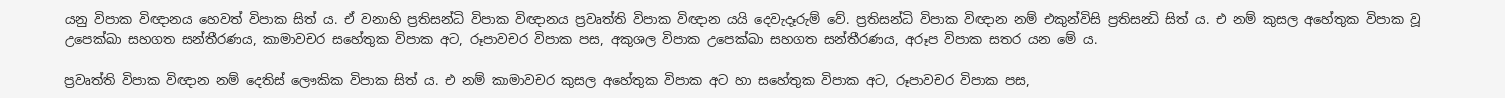යනු විපාක විඥානය හෙවත් විපාක සිත් ය. ඒ වනාහි ප්‍රතිසන්ධි විපාක විඥානය ප්‍රවෘත්ති විපාක විඥාන යයි දෙවැදෑරුම් වේ. ප්‍රතිසන්ධි විපාක විඥාන නම් එකුන්විසි ප්‍රතිසන්‍ධි සිත් ය. එ නම් කුසල අහේතුක විපාක වූ උපෙක්ඛා සහගත සන්තීරණය, කාමාවචර සහේතුක විපාක අට, රූපාවචර විපාක පස, අකුශල විපාක උපෙක්ඛා සහගත සන්තීරණය, අරූප විපාක සතර යන මේ ය.

ප්‍රවෘත්ති විපාක විඥාන නම් දෙතිස් ලෞකික විපාක සිත් ය. එ නම් කාමාවචර කුසල අහේතුක විපාක අට හා සහේතුක විපාක අට, රූපාවචර විපාක පස,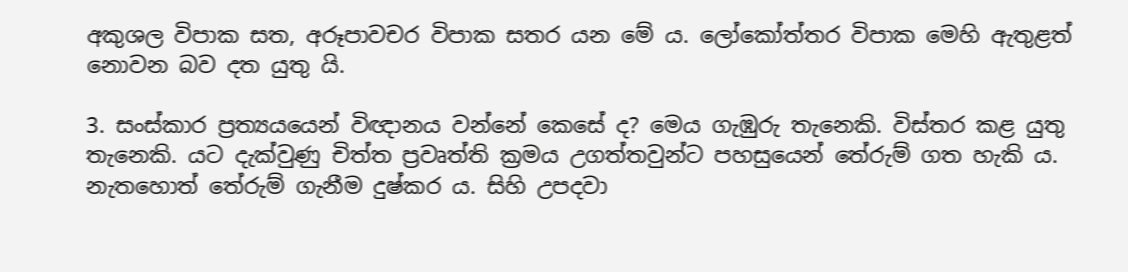අකුශල විපාක සත, අරූපාවචර විපාක සතර යන මේ ය. ලෝකෝත්තර විපාක මෙහි ඇතුළත් නොවන බව දත යුතු යි.

3. සංස්කාර ප්‍රත්‍යයයෙන් විඥානය වන්නේ කෙසේ ද? මෙය ගැඹුරු තැනෙකි. විස්තර කළ යුතු තැනෙකි. යට දැක්වුණු චිත්ත ප්‍රවෘත්ති ක්‍රමය උගත්තවුන්ට පහසුයෙන් තේරුම් ගත හැකි ය. නැතහොත් තේරුම් ගැනීම දුෂ්කර ය. සිහි උපදවා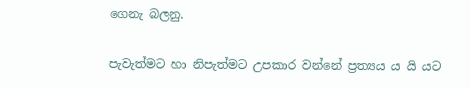ගෙනැ බලනු.

පැවැත්මට හා නිපැත්මට උපකාර වන්නේ ප්‍රත්‍යය ය යි යට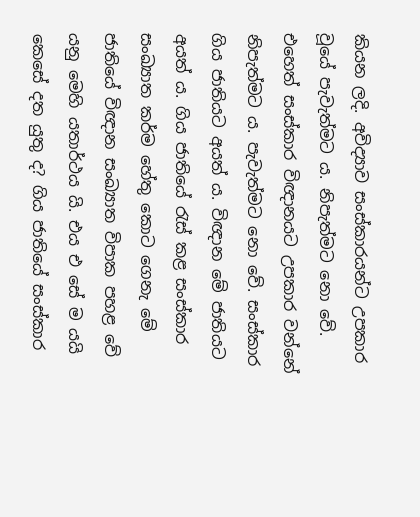කියන ලදි. අවිද්‍යාව සංස්කාරයන්ට උපකාර වූයේ පැවැත්මට ය. නිපැත්මට නො වේ. එහෙත් සංස්කාර විඥානයට උපකාර වන්නේ නිපැත්මට ය. පැවැත්මට නො වේ. සංස්කාර ගිය ජාතියට අයත් ය. විඥාන මේ ජාතියට අයත් ය. ගිය ජාතියේ රැස් කළ සංස්කාර සංඛ්‍යාත කර්ම හේතු කොට ගෙනැ මේ ජාතියේ විඥාන සංඛ්‍යාත විපාක පහළ වේ යනු මෙහි යතාර්ථය යි. එය එ සේ ම යයි කෙසේ දත යුතු ද? ගිය ජාතියේ සංස්කාර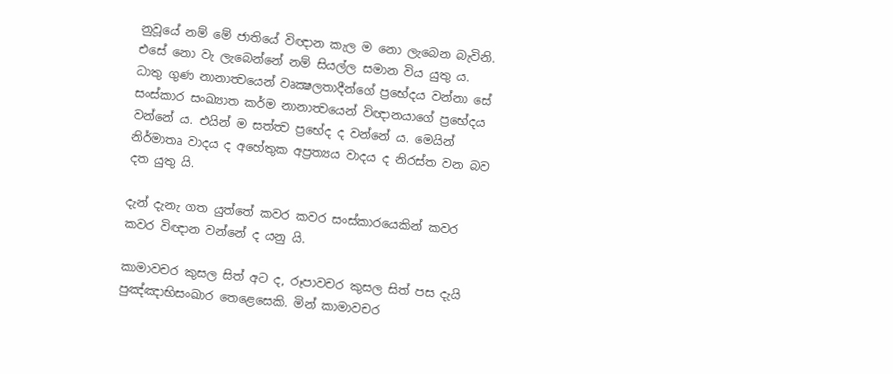නුවූයේ නම් මේ ජාතියේ විඥාන කැල ම නො ලැබෙන බැවිනි. එසේ නො වැ ලැබෙන්නේ නම් සියල්ල සමාන විය යුතු ය. ධාතු ගුණ නානාත්‍වයෙන් වෘක්‍ෂලතාදීන්ගේ ප්‍රභේදය වන්නා සේ සංස්කාර සංඛ්‍යාත කර්ම නානාත්‍වයෙන් විඥානයාගේ ප්‍රභේදය වන්නේ ය. එයින් ම සත්ත්‍ව ප්‍රභේද ද වන්නේ ය. මෙයින් නිර්මාතෘ වාදය ද අහේතුක අප්‍රත්‍යය වාදය ද නිරස්ත වන බව දත යුතු යි.

දැන් දැනැ ගත යුත්තේ කවර කවර සංස්කාරයෙකින් කවර කවර විඥාන වන්නේ ද යනු යි.

කාමාවචර කුසල සිත් අට ද, රූපාවචර කුසල සිත් පස දැයි පුඤ්ඤාභිසංඛාර තෙළෙසෙකි. මින් කාමාවචර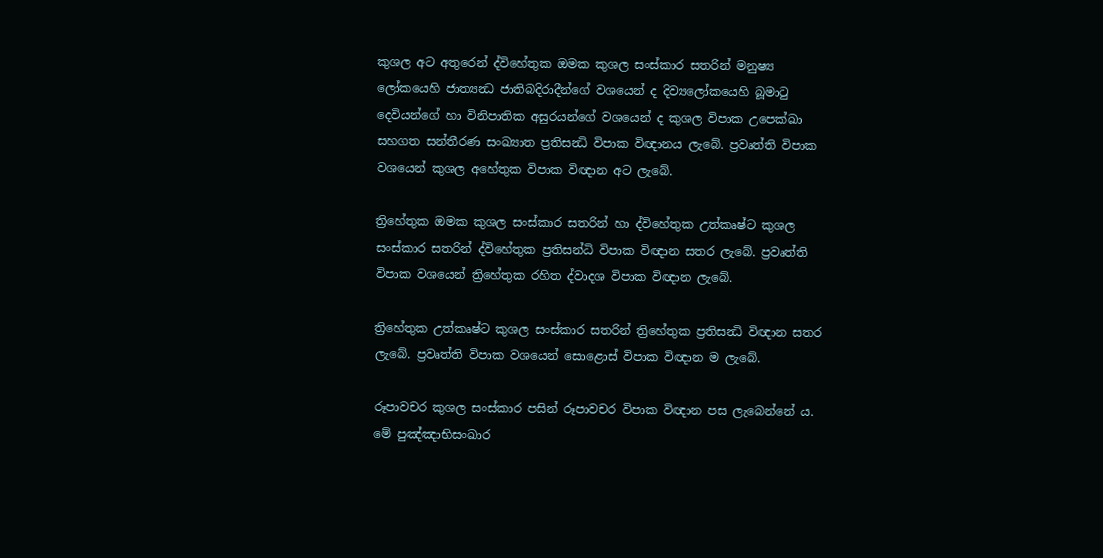කුශල අට අතුරෙන් ද්විහේතුක ඔමක කුශල සංස්කාර සතරින් මනුෂ්‍ය ලෝකයෙහි ජාත්‍යන්‍ධ ජාතිබදිරාදීන්ගේ වශයෙන් ද දිව්‍යලෝකයෙහි බූමාටු දෙවියන්ගේ හා විනිපාතික අසුරයන්ගේ වශයෙන් ද කුශල විපාක උපෙක්ඛා සහගත සන්තීරණ සංඛ්‍යාත ප්‍රතිසන්‍ධි විපාක විඥානය ලැබේ. ප්‍රවෘත්ති විපාක වශයෙන් කුශල අහේතුක විපාක විඥාන අට ලැබේ.

ත්‍රිහේතුක ඔමක කුශල සංස්කාර සතරින් හා ද්විහේතුක උත්කෘෂ්ට කුශල සංස්කාර සතරින් ද්විහේතුක ප්‍රතිසන්ධි විපාක විඥාන සතර ලැබේ. ප්‍රවෘත්ති විපාක වශයෙන් ත්‍රිහේතුක රහිත ද්වාදශ විපාක විඥාන ලැබේ.

ත්‍රිහේතුක උත්කෘෂ්ට කුශල සංස්කාර සතරින් ත්‍රිහේතුක ප්‍රතිසන්‍ධි විඥාන සතර ලැබේ. ප්‍රවෘත්ති විපාක වශයෙන් සොළොස් විපාක විඥාන ම ලැබේ.

රූපාවචර කුශල සංස්කාර පසින් රූපාවචර විපාක විඥාන පස ලැබෙන්නේ ය. මේ පුඤ්ඤාභිසංඛාර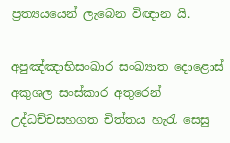ප්‍රත්‍යයයෙන් ලැබෙන විඥාන යි.

අපුඤ්ඤාභිසංඛාර සංඛ්‍යාත දොළොස් අකුශල සංස්කාර අතුරෙන් උද්ධච්චසහගත චිත්තය හැරැ සෙසු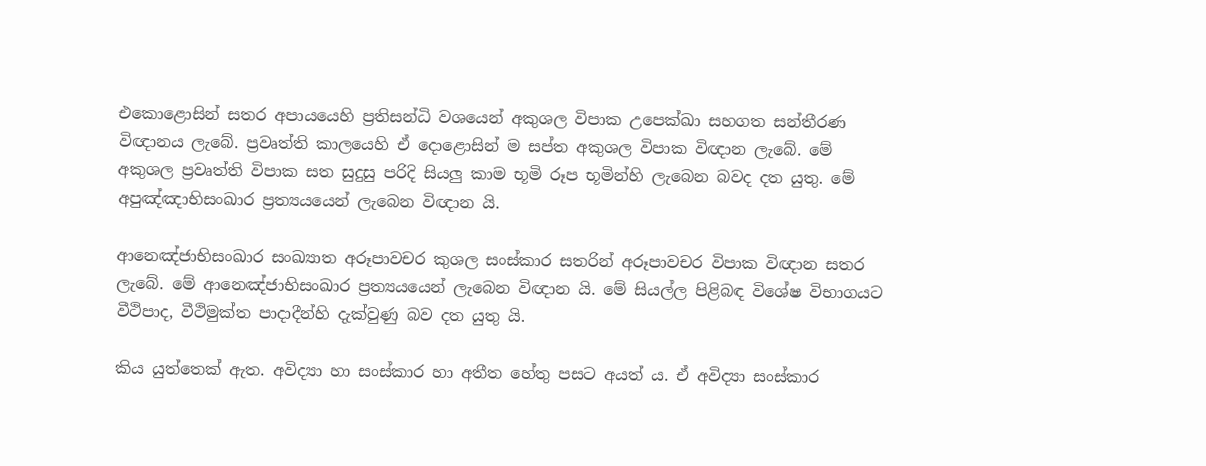එකොළොසින් සතර අපායයෙහි ප්‍රතිසන්ධි වශයෙන් අකුශල විපාක උපෙක්ඛා සහගත සන්තීරණ විඥානය ලැබේ. ප්‍රවෘත්ති කාලයෙහි ඒ දොළොසින් ම සප්ත අකුශල විපාක විඥාන ලැබේ. මේ අකුශල ප්‍රවෘත්ති විපාක සත සුදුසු පරිදි සියලු කාම භූමි රූප භූමින්හි ලැබෙන බවද දත යුතු. මේ අපුඤ්ඤාභිසංඛාර ප්‍රත්‍යයයෙන් ලැබෙන විඥාන යි.

ආනෙඤ්ජාභිසංඛාර සංඛ්‍යාත අරූපාවචර කුශල සංස්කාර සතරින් අරූපාවචර විපාක විඥාන සතර ලැබේ. මේ ආනෙඤ්ජාභිසංඛාර ප්‍රත්‍යයයෙන් ලැබෙන විඥාන යි. මේ සියල්ල පිළිබඳ විශේෂ විභාගයට වීථිපාද, වීථිමුක්ත පාදාදීන්හි දැක්වුණු බව දත යුතු යි.

කිය යුත්තෙක් ඇත. අවිද්‍යා හා සංස්කාර හා අතීත හේතු පසට අයත් ය. ඒ අවිද්‍යා සංස්කාර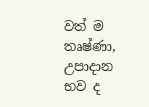වත් ම තෘෂ්ණා, උපාදාන භව ද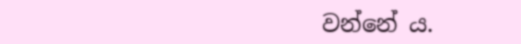වන්නේ ය.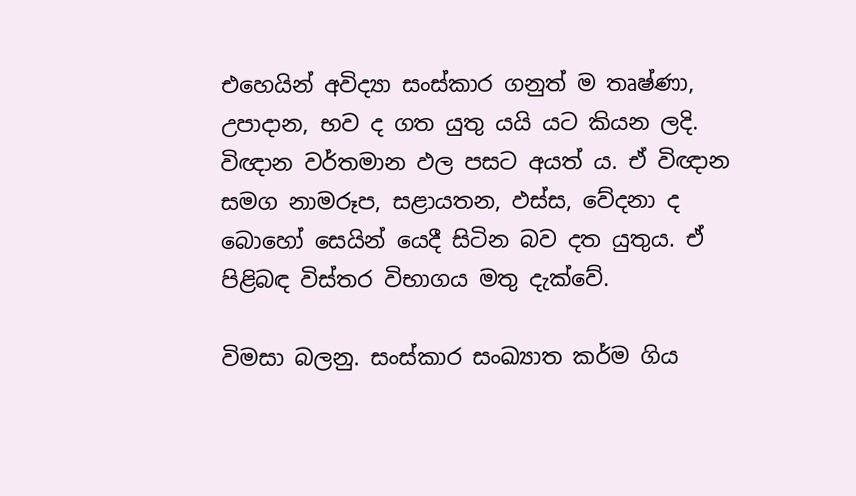එහෙයින් අවිද්‍යා සංස්කාර ගනුත් ම තෘෂ්ණා, උපාදාන, භව ද ගත යුතු යයි යට කියන ලදි. විඥාන වර්තමාන ඵල පසට අයත් ය. ඒ විඥාන සමග නාමරූප, සළායතන, ඵස්ස, වේදනා ද බොහෝ සෙයින් යෙදී සිටින බව දත යුතුය. ඒ පිළිබඳ විස්තර විභාගය මතු දැක්වේ.

විමසා බලනු. සංස්කාර සංඛ්‍යාත කර්ම ගිය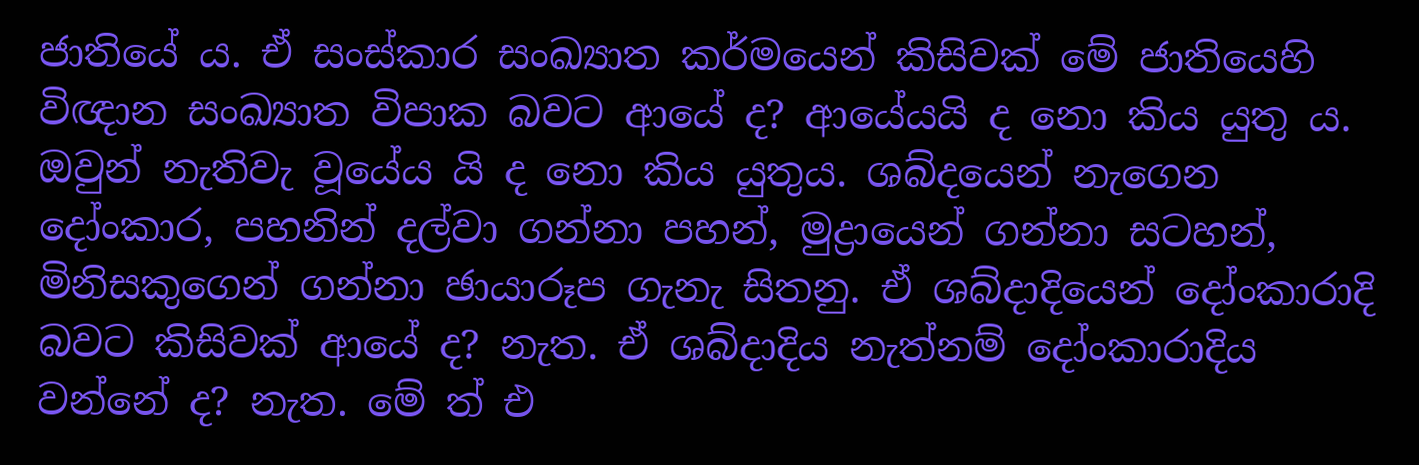ජාතියේ ය. ඒ සංස්කාර සංඛ්‍යාත කර්මයෙන් කිසිවක් මේ ජාතියෙහි විඥාන සංඛ්‍යාත විපාක බවට ආයේ ද? ආයේයයි ද නො කිය යුතු ය. ඔවුන් නැතිවැ වූයේය යි ද නො කිය යුතුය. ශබ්දයෙන් නැගෙන දෝංකාර, පහනින් දල්වා ගන්නා පහන්, මුද්‍රායෙන් ගන්නා සටහන්, මිනිසකුගෙන් ගන්නා ඡායාරූප ගැනැ සිතනු. ඒ ශබ්දාදියෙන් දෝංකාරාදි බවට කිසිවක් ආයේ ද? නැත. ඒ ශබ්දාදිය නැත්නම් දෝංකාරාදිය වන්නේ ද? නැත. මේ ත් එ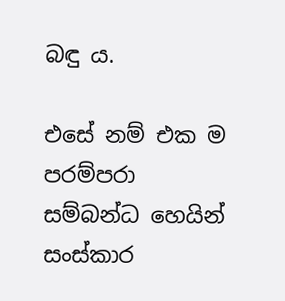බඳු ය.

එසේ නම් එක ම පරම්පරා සම්බන්ධ හෙයින් සංස්කාර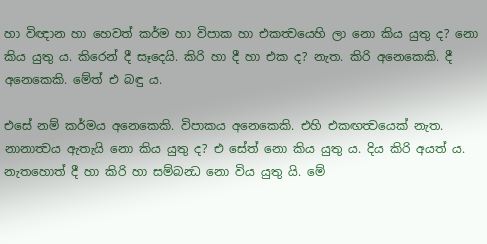හා විඥාන හා හෙවත් කර්ම හා විපාක හා එකත්‍වයෙහි ලා නො කිය යුතු ද? නො කිය යුතු ය. කිරෙන් දී සෑදෙයි. කිරි හා දී හා එක ද? නැත. කිරි අනෙකෙකි. දී අනෙකෙකි. මේත් එ බඳු ය.

එසේ නම් කර්මය අනෙකෙකි. විපාකය අනෙකෙකි. එහි එකඟත්‍වයෙක් නැත. නානාත්‍වය ඇතැයි නො කිය යුතු ද? එ සේත් නො කිය යුතු ය. දිය කිරි අයත් ය. නැතහොත් දී හා කිරි හා සම්බන්‍ධ නො විය යුතු යි. මේ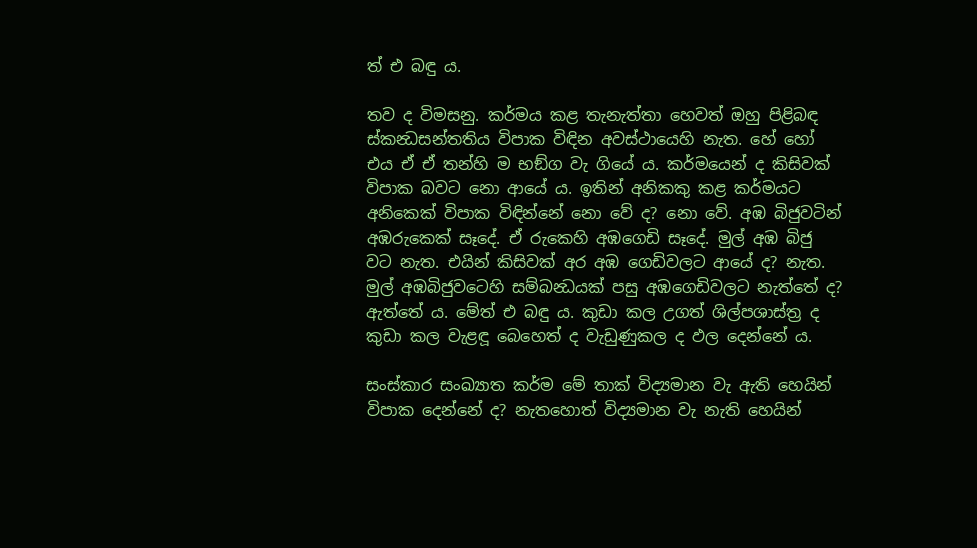ත් එ බඳු ය.

තව ද විමසනු. කර්මය කළ තැනැත්තා හෙවත් ඔහු පිළිබඳ ස්කන්‍ධසන්තතිය විපාක විඳින අවස්ථායෙහි නැත. හේ හෝ එය ඒ ඒ තන්හි ම භඞ්ග වැ ගියේ ය. කර්මයෙන් ද කිසිවක් විපාක බවට නො ආයේ ය. ඉතින් අනිකකු කළ කර්මයට අනිකෙක් විපාක විඳින්නේ නො වේ ද? නො වේ. අඹ බිජුවටින් අඹරුකෙක් සෑදේ. ඒ රුකෙහි අඹගෙඩි සෑදේ. මුල් අඹ බිජු වට නැත. එයින් කිසිවක් අර අඹ ගෙඩිවලට ආයේ ද? නැත. මුල් අඹබිජුවටෙහි සම්බන්‍ධයක් පසු අඹගෙඩිවලට නැත්තේ ද? ඇත්තේ ය. මේත් එ බඳු ය. කුඩා කල උගත් ශිල්පශාස්ත්‍ර ද කුඩා කල වැළඳූ බෙහෙත් ද වැඩුණුකල ද ඵල දෙන්නේ ය.

සංස්කාර සංඛ්‍යාත කර්ම මේ තාක් විද්‍යමාන වැ ඇති හෙයින් විපාක දෙන්නේ ද? නැතහොත් විද්‍යමාන වැ නැති හෙයින්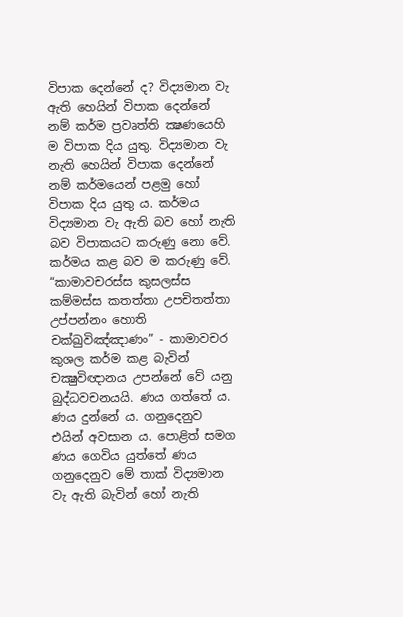විපාක දෙන්නේ ද? විද්‍යමාන වැ ඇති හෙයින් විපාක දෙන්නේ නම් කර්ම ප්‍රවෘත්ති ක්‍ෂණයෙහි ම විපාක දිය යුතු. විද්‍යමාන වැ නැති හෙයින් විපාක දෙන්නේ නම් කර්මයෙන් පළමු හෝ විපාක දිය යුතු ය. කර්මය විද්‍යමාන වැ ඇති බව හෝ නැති බව විපාකයට කරුණු නො වේ. කර්මය කළ බව ම කරුණු වේ. “කාමාවචරස්ස කුසලස්ස කම්මස්ස කතත්තා උපචිතත්තා උප්පන්නං හොති චක්ඛුවිඤ්ඤාණං” - කාමාවචර කුශල කර්ම කළ බැවින් චක්‍ෂුවිඥානය උපන්නේ වේ යනු බුද්ධවචනයයි. ණය ගත්තේ ය. ණය දුන්නේ ය. ගනුදෙනුව එයින් අවසාන ය. පොළිත් සමග ණය ගෙවිය යුත්තේ ණය ගනුදෙනුව මේ තාක් විද්‍යමාන වැ ඇති බැවින් හෝ නැති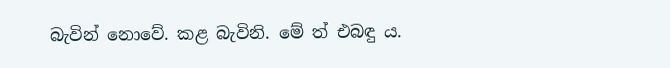බැවින් නොවේ. කළ බැවිනි. මේ ත් එබඳු ය.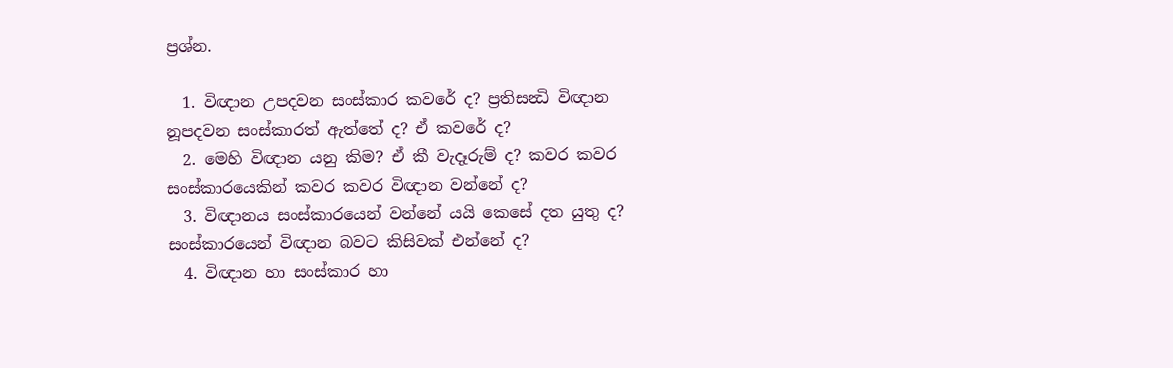ප්‍රශ්න.

  1. විඥාන උපදවන සංස්කාර කවරේ ද? ප්‍රතිසන්‍ධි විඥාන නූපදවන සංස්කාරත් ඇත්තේ ද? ඒ කවරේ ද?
  2. මෙහි විඥාන යනු කිම? ඒ කී වැදෑරුම් ද? කවර කවර සංස්කාරයෙකින් කවර කවර විඥාන වන්නේ ද?
  3. විඥානය සංස්කාරයෙන් වන්නේ යයි කෙසේ දත යුතු ද? සංස්කාරයෙන් විඥාන බවට කිසිවක් එන්නේ ද?
  4. විඥාන හා සංස්කාර හා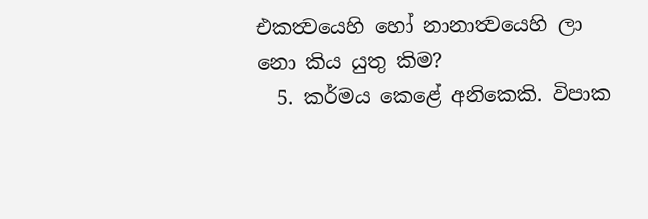එකත්‍වයෙහි හෝ නානාත්‍වයෙහි ලා නො කිය යුතු කිම?
  5. කර්මය කෙළේ අනිකෙකි. විපාක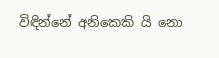විඳින්නේ අනිකෙකි යි නො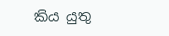කිය යුතු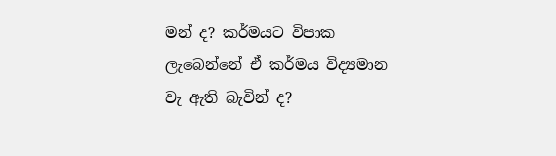මන් ද? කර්මයට විපාක ලැබෙන්නේ ඒ කර්මය විද්‍යමාන වැ ඇති බැවින් ද?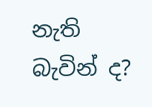නැති බැවින් ද?